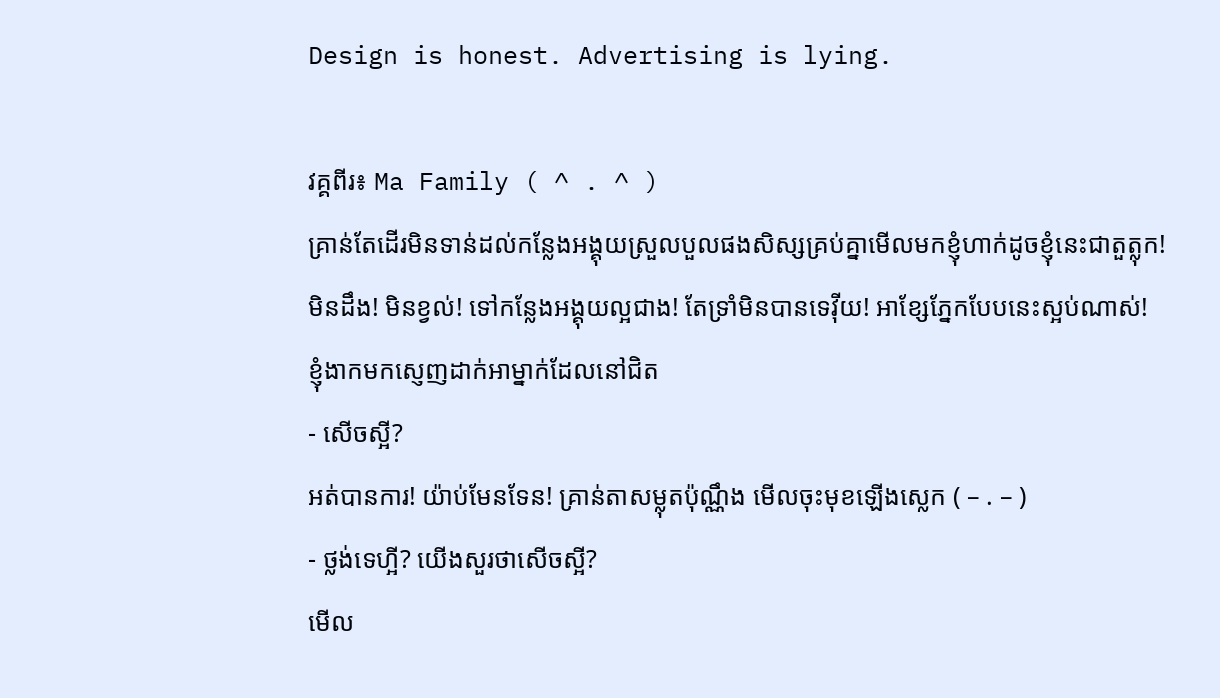Design is honest. Advertising is lying.

វគ្គពីរ៖ Ma Family ( ^ . ^ )
គ្រាន់តែដើរមិនទាន់ដល់កន្លែងអង្គុយស្រួលបួលផងសិស្សគ្រប់គ្នាមើលមកខ្ញុំហាក់ដូចខ្ញុំនេះជាតួត្លុក!
មិនដឹង! មិនខ្វល់! ទៅកន្លែងអង្គុយល្អជាង! តែទ្រាំមិនបានទេវ៉ីយ! អាខ្សែភ្នែកបែបនេះស្អប់ណាស់!
ខ្ញុំងាកមកស្ញេញដាក់អាម្នាក់ដែលនៅជិត
- សើចស្អី?
អត់បានការ! យ៉ាប់មែនទែន! គ្រាន់តាសម្លុតប៉ុណ្ណឹង មើលចុះមុខឡើងស្លេក ( – . – )
- ថ្លង់ទេហ្អី? យើងសួរថាសើចស្អី?
មើល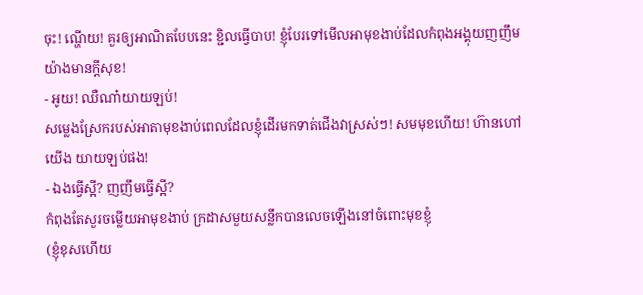ចុះ! ណ្ហើយ! គួរឲ្យអាណិតបែបនេះ ខ្ជិលធ្វើបាប! ខ្ញុំបែរទៅមើលអាមុខងាប់ដែលកំពុងអង្គុយញញឹមយ៉ាងមានក្ដីសុខ!
- អូយ! ឈឺណា៎យាយឡប់!
សម្លេងស្រែករបស់អាតាមុខងាប់ពេលដែលខ្ញុំដើរមកទាត់ជើងវាស្រស់ៗ! សមមុខហើយ! ហ៊ានហៅយើង យាយឡប់ផង!
- ឯងធ្វើស្អី? ញញឹមធ្វើស្អី?
កំពុងតែសួរចម្លើយអាមុខងាប់ ក្រដាសមួយសន្លឹកបានលេចឡើងនៅចំពោះមុខខ្ញុំ
(ខ្ញុំខុសហើយ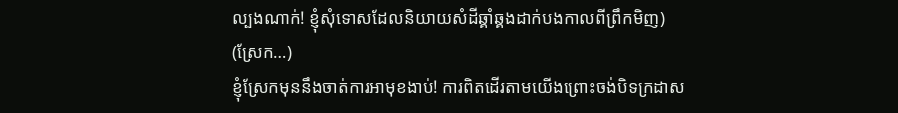ល្បងណាក់! ខ្ញុំសុំទោសដែលនិយាយសំដីឆ្គាំឆ្គងដាក់បងកាលពីព្រឹកមិញ)
(ស្រែក…)
ខ្ញុំស្រែកមុននឹងចាត់ការអាមុខងាប់! ការពិតដើរតាមយើងព្រោះចង់បិទក្រដាស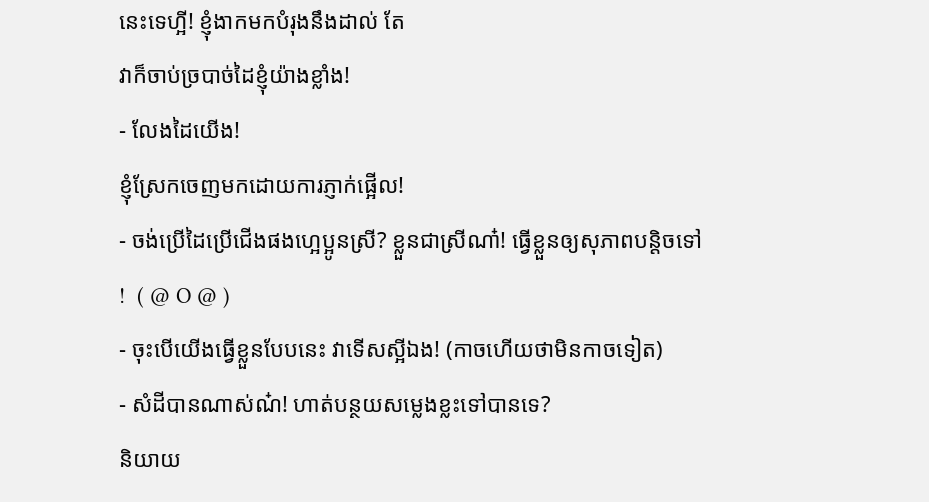នេះទេហ្អី! ខ្ញុំងាកមកបំរុងនឹងដាល់ តែ
វាក៏ចាប់ច្របាច់ដៃខ្ញុំយ៉ាងខ្លាំង!
- លែងដៃយើង!
ខ្ញុំស្រែកចេញមកដោយការភ្ញាក់ផ្អើល!
- ចង់ប្រើដៃប្រើជើងផងហ្អេប្អូនស្រី? ខ្លួនជាស្រីណា៎! ធ្វើខ្លួនឲ្យសុភាពបន្តិចទៅ!  ( @ O @ )
- ចុះបើយើងធ្វើខ្លួនបែបនេះ វាទើសស្អីឯង! (កាចហើយថាមិនកាចទៀត)
- សំដីបានណាស់ណ៎! ហាត់បន្ថយសម្លេងខ្លះទៅបានទេ?
និយាយ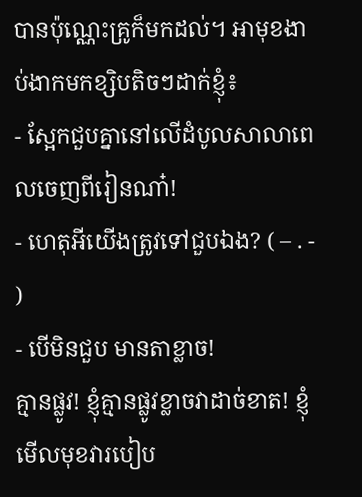បានប៉ុណ្ណេះគ្រូក៏មកដល់។ អាមុខងាប់ងាកមកខ្សិបតិចៗដាក់ខ្ញុំ៖
- ស្អែកជួបគ្នានៅលើដំបូលសាលាពេលចេញពីរៀនណា៎!
- ហេតុអីយើងត្រូវទៅជួបឯង? ( – . - )
- បើមិនជួប មានតាខ្លាច!
គ្មានផ្លូវ! ខ្ញុំគ្មានផ្លូវខ្លាចវាដាច់ខាត! ខ្ញុំមើលមុខវារបៀប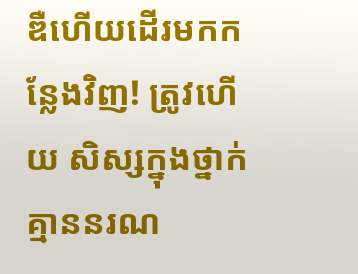ឌឺហើយដើរមកកន្លែងវិញ! ត្រូវហើយ សិស្សក្នុងថ្នាក់គ្មាននរណ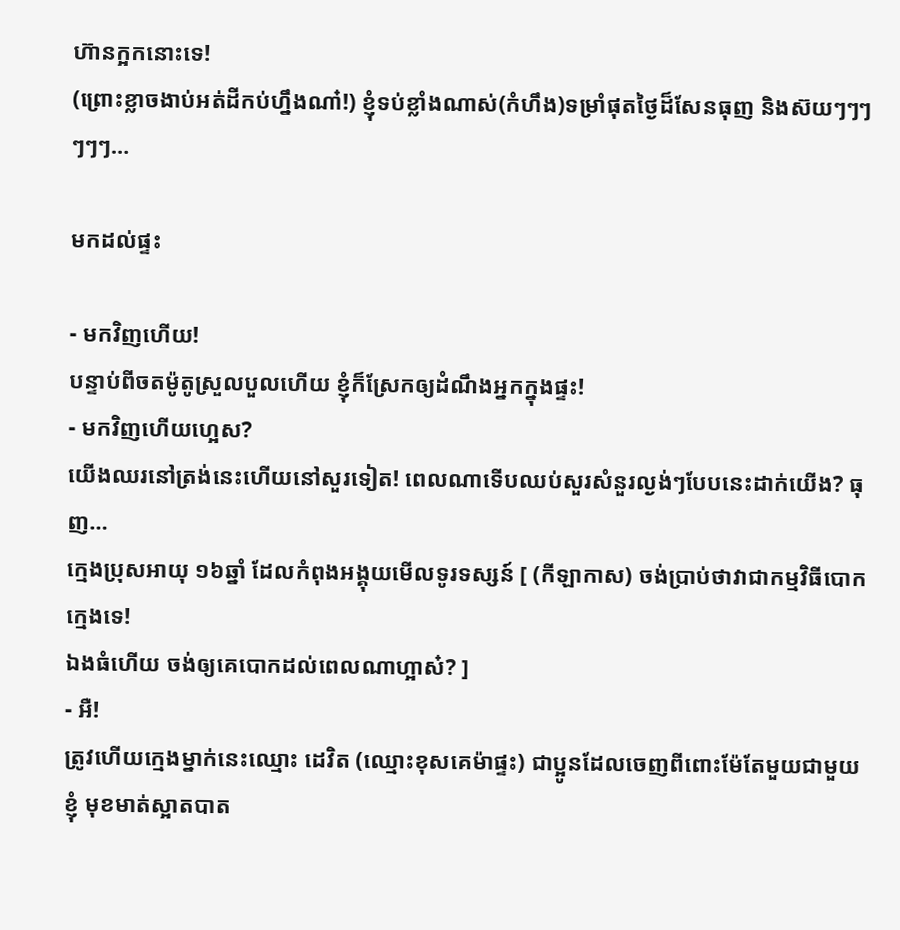ហ៊ានក្អកនោះទេ!
(ព្រោះខ្លាចងាប់អត់ដីកប់ហ្នឹងណា៎!) ខ្ញុំទប់ខ្លាំងណាស់(កំហឹង)ទម្រាំផុតថ្ងៃដ៏សែនធុញ និងស៊យៗៗៗៗៗៗ…

មកដល់ផ្ទះ

- មកវិញហើយ!
បន្ទាប់ពីចតម៉ូតូស្រួលបួលហើយ ខ្ញុំក៏ស្រែកឲ្យដំណឹងអ្នកក្នុងផ្ទះ!
- មកវិញហើយហ្អេស?
យើងឈរនៅត្រង់នេះហើយនៅសួរទៀត! ពេលណាទើបឈប់សួរសំនួរល្ងង់ៗបែបនេះដាក់យើង? ធុញ…
ក្មេងប្រុសអាយុ ១៦ឆ្នាំ ដែលកំពុងអង្គុយមើលទូរទស្សន៍ [ (កីឡាកាស) ចង់ប្រាប់ថាវាជាកម្មវិធីបោកក្មេងទេ!
ឯងធំហើយ ចង់ឲ្យគេបោកដល់ពេលណាហ្អាស៎? ]
- អឺ!
ត្រូវហើយក្មេងម្នាក់នេះឈ្មោះ ដេវិត (ឈ្មោះខុសគេម៉ាផ្ទះ) ជាប្អូនដែលចេញពីពោះម៉ែតែមួយជាមួយខ្ញុំ មុខមាត់ស្អាតបាត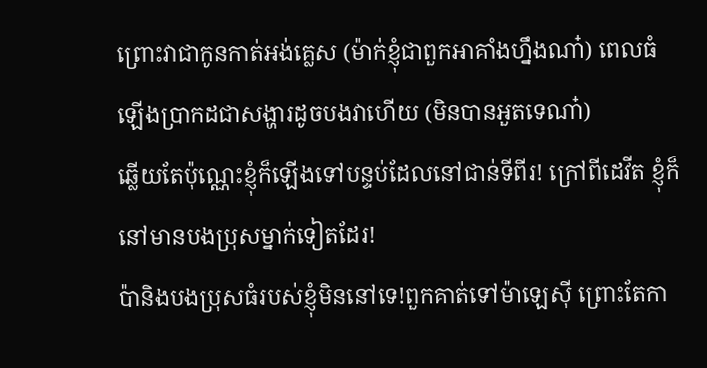ព្រោះវាជាកូនកាត់អង់គ្លេស (ម៉ាក់ខ្ញុំជាពួកអាគាំងហ្នឹងណា៎) ពេលធំឡើងប្រាកដជាសង្ហារដូចបងវាហើយ (មិនបានអួតទេណា៎)
ឆ្លើយតែប៉ុណ្ណេះខ្ញុំក៏ឡើងទៅបន្ទប់ដែលនៅជាន់ទីពីរ! ក្រៅពីដេវីត ខ្ញុំក៏នៅមានបងប្រុសម្នាក់ទៀតដែរ!
ប៉ានិងបងប្រុសធំរបស់ខ្ញុំមិននៅទេ!ពួកគាត់ទៅម៉ាឡេស៊ី ព្រោះតែកា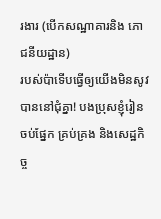រងារ (បើកសណ្ឋាគារនិង ភោជនីយដ្ឋាន)
របស់ប៉ាទើបធ្វើឲ្យយើងមិនសូវបាននៅជុំគ្នា! បងប្រុសខ្ញុំរៀនចប់ផ្នែក គ្រប់គ្រង និងសេដ្ឋកិច្ច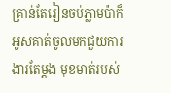គ្រាន់តែរៀនចប់ភ្លាមប៉ាក៏អូសគាត់ចូលមកជួយការងារតែម្ដង មុខមាត់របស់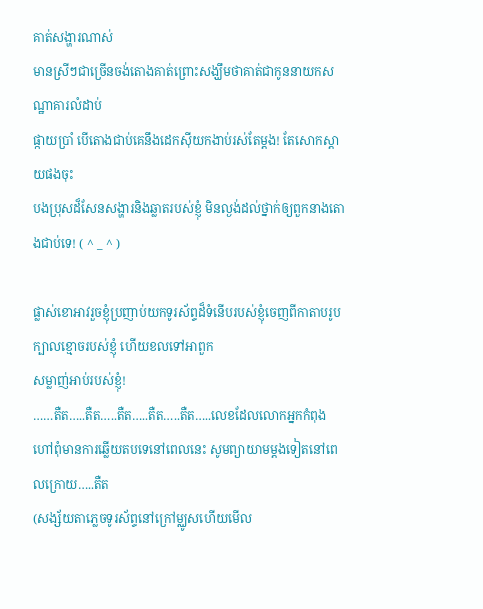គាត់សង្ហារណាស់
មានស្រីៗជាច្រើនចង់តោងគាត់ព្រោះសង្ឃឹមថាគាត់ជាកូននាយកសណ្ឋាគារលំដាប់
ផ្កាយប្រាំ បើតោងជាប់គេនឹងដេកស៊ីយកងាប់រស់តែម្ដង! តែសោកស្ដាយផងចុះ
បងប្រុសដ៏សែនសង្ហារនិងឆ្លាតរបស់ខ្ញុំ មិនល្ងង់ដល់ថ្នាក់ឲ្យពួកនាងតោងជាប់ទេ! ( ^ _ ^ )

ផ្លាស់ខោអាវរួចខ្ញុំប្រញាប់យកទូរស័ព្ទដ៏ទំនើបរបស់ខ្ញុំចេញពីកាតាបរូបក្បាលខ្មោចរបស់ខ្ញុំ ហើយខលទៅអាពួក
សម្លាញ់អាប់របស់ខ្ញុំ!
……តឺត…..តឺត…..តឺត…..តឺត…..តឺត…..លេខដែលលោកអ្នកកំពុងហៅពុំមានការឆ្លើយតបទេនៅពេលនេះ សូមព្យាយាមម្ដងទៀតនៅពេលក្រោយ…..តឺត
(សង្ស័យតាភ្លេចទូរស័ព្ទនៅក្រៅម្ឈូសហើយមើល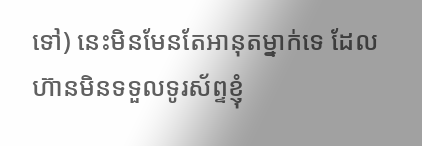ទៅ) នេះមិនមែនតែអានុតម្នាក់ទេ ដែលហ៊ានមិនទទួលទូរស័ព្ទខ្ញុំ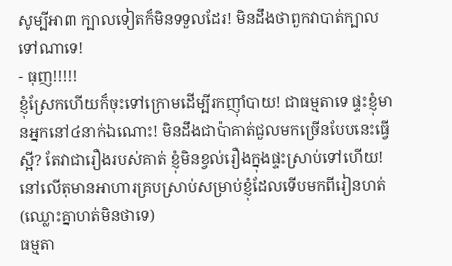សូម្បីអា៣ ក្បាលទៀតក៏មិនទទួលដែរ! មិនដឹងថាពួកវាបាត់ក្បាលទៅណាទេ!
- ធុញ!!!!!
ខ្ញុំស្រែកហើយក៏ចុះទៅក្រោមដើម្បីរកញ៉ាំបាយ! ជាធម្មតាទេ ផ្ទះខ្ញុំមានអ្នកនៅ៤នាក់ឯណោះ! មិនដឹងជាប៉ាគាត់ជួលមកច្រើនបែបនេះធ្វើស្អី? តែវាជារឿងរបស់គាត់ ខ្ញុំមិនខ្វល់រឿងក្នុងផ្ទះស្រាប់ទៅហើយ! នៅលើតុមានអាហារគ្របស្រាប់សម្រាប់ខ្ញុំដែលទើបមកពីរៀនហត់ (ឈ្លោះគ្នាហត់មិនថាទេ)
ធម្មតា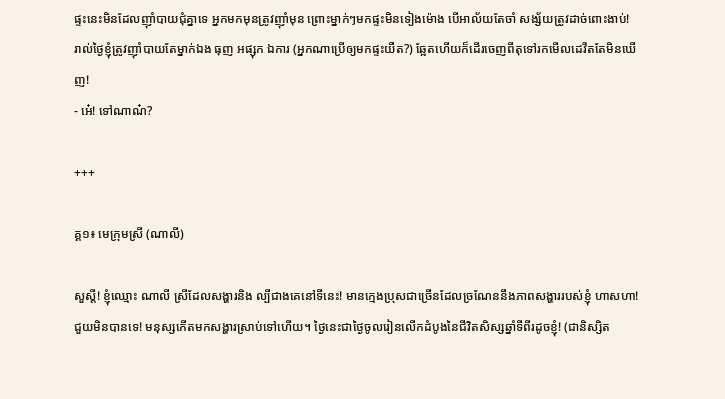ផ្ទះនេះមិនដែលញ៉ាំបាយជុំគ្នាទេ អ្នកមកមុនត្រូវញ៉ាំមុន ព្រោះម្នាក់ៗមកផ្ទះមិនទៀងម៉ោង បើអាល័យតែចាំ សង្ស័យត្រូវដាច់ពោះងាប់! រាល់ថ្ងៃខ្ញុំត្រូវញ៉ាំបាយតែម្នាក់ឯង ធុញ អផ្សុក ឯការ (អ្នកណាប្រើឲ្យមកផ្ទះយឺត?) ឆ្អែតហើយក៏ដើរចេញពីតុទៅរកមើលដេវីតតែមិនឃើញ!
- អេ៎! ទៅណាណ៎?

+++

គ្គ១៖ មេក្រុមស្រី (ណាលី)

សួស្ដី! ខ្ញុំឈ្មោះ ណាលី ស្រីដែលសង្ហារនិង ល្បីជាងគេនៅទីនេះ! មានក្មេងប្រុសជាច្រើនដែលច្រណែននឹងភាពសង្ហាររបស់ខ្ញុំ ហាសហា! ជួយមិនបានទេ! មនុស្សកើតមកសង្ហារស្រាប់ទៅហើយ។ ថ្ងៃនេះជាថ្ងៃចូលរៀនលើកដំបូងនៃជីវិតសិស្សឆ្នាំទីពីរដូចខ្ញុំ! (ជានិស្សិត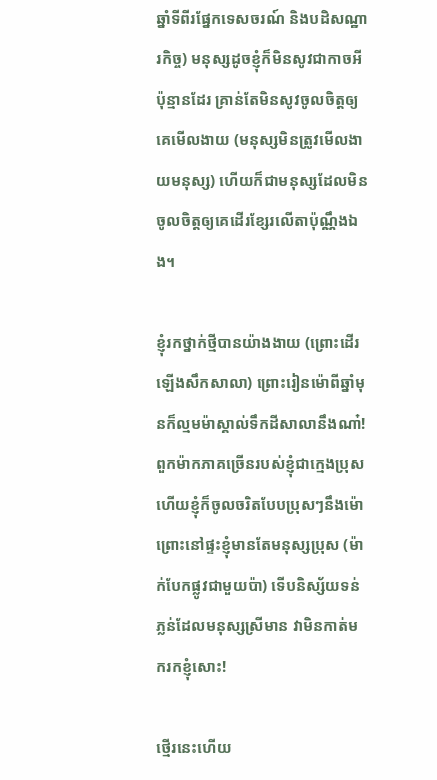ឆ្នាំទីពីរផ្នែកទេសចរណ៍ និងបដិសណ្ឋារកិច្ច) មនុស្សដូចខ្ញុំក៏មិនសូវជាកាចអីប៉ុន្មានដែរ គ្រាន់តែមិនសូវចូលចិត្តឲ្យគេមើលងាយ (មនុស្សមិនត្រូវមើលងាយមនុស្ស) ហើយក៏ជាមនុស្សដែលមិនចូលចិត្តឲ្យគេដើរខ្សែរលើតាប៉ុណ្ណឹងឯង។

ខ្ញុំរកថ្នាក់ថ្មីបានយ៉ាងងាយ (ព្រោះដើរឡើងសឹកសាលា) ព្រោះរៀនម៉ោពីឆ្នាំមុនក៏ល្មមម៉ាស្គាល់ទឹកដីសាលានឹងណា៎! ពួកម៉ាកភាគច្រើនរបស់ខ្ញុំជាក្មេងប្រុស ហើយខ្ញុំក៏ចូលចរិតបែបប្រុសៗនឹងម៉ោព្រោះនៅផ្ទះខ្ញុំមានតែមនុស្សប្រុស (ម៉ាក់បែកផ្លូវជាមួយប៉ា) ទើបនិស្ស័យទន់ភ្លន់ដែលមនុស្សស្រីមាន វាមិនកាត់មករកខ្ញុំសោះ!

ថ្មើរនេះហើយ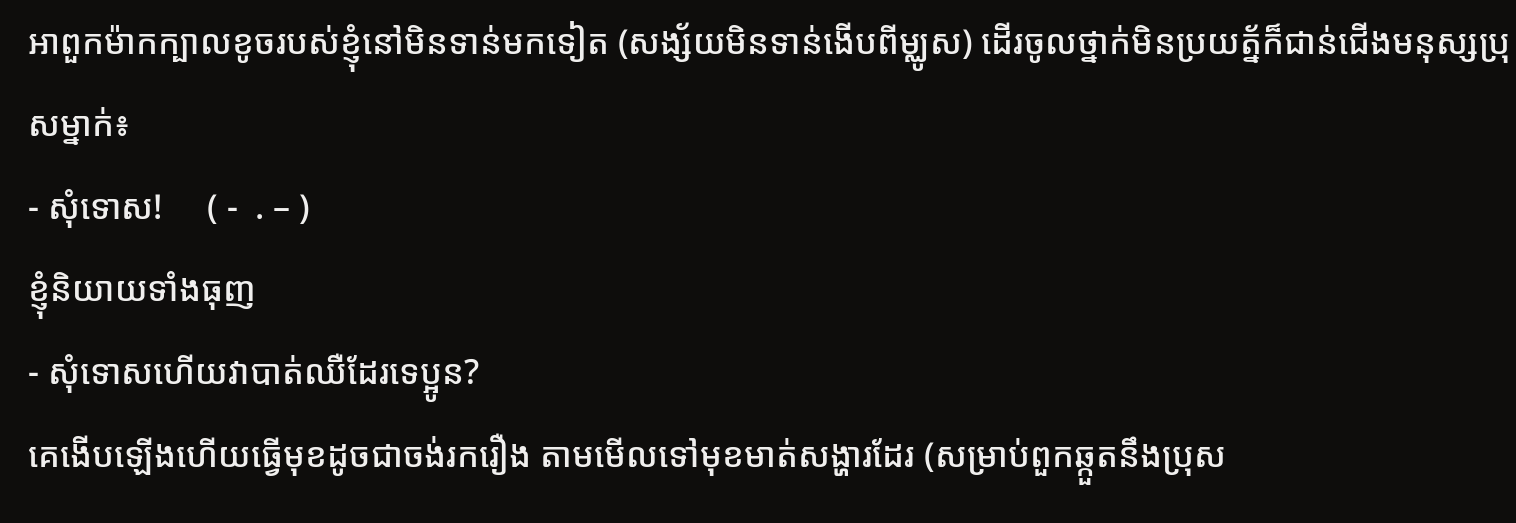អាពួកម៉ាកក្បាលខូចរបស់ខ្ញុំនៅមិនទាន់មកទៀត (សង្ស័យមិនទាន់ងើបពីម្ឈូស) ដើរចូលថ្នាក់មិនប្រយត្ន័ក៏ជាន់ជើងមនុស្សប្រុសម្នាក់៖
- សុំទោស!     ( -  . – )
ខ្ញុំនិយាយទាំងធុញ
- សុំទោសហើយវាបាត់ឈឺដែរទេប្អូន?
គេងើបឡើងហើយធ្វើមុខដូចជាចង់រករឿង តាមមើលទៅមុខមាត់សង្ហារដែរ (សម្រាប់ពួកឆ្កួតនឹងប្រុស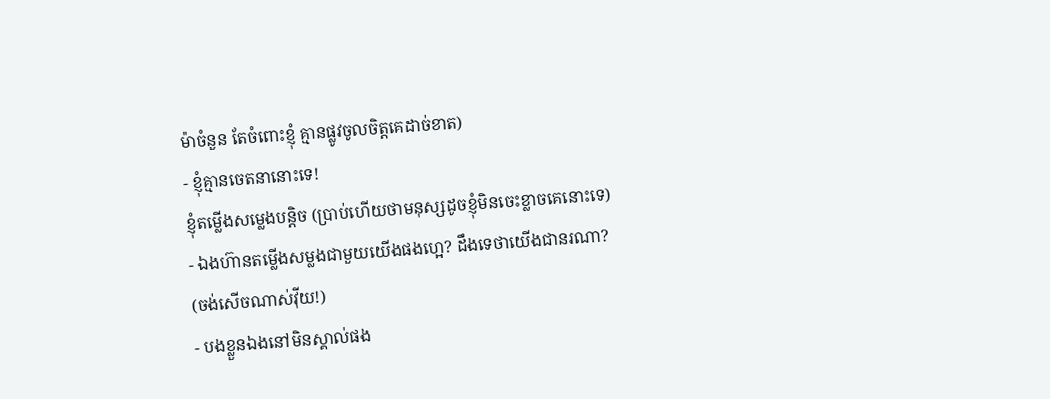ម៉ាចំនួន តែចំពោះខ្ញុំ គ្មានផ្លូវចូលចិត្តគេដាច់ខាត)
- ខ្ញុំគ្មានចេតនានោះទេ!
ខ្ញុំតម្លើងសម្លេងបន្តិច (ប្រាប់ហើយថាមនុស្សដូចខ្ញុំមិនចេះខ្លាចគេនោះទេ)
- ឯងហ៊ានតម្លើងសម្លងជាមួយយើងផងហ្អេ? ដឹងទេថាយើងជានរណា?
(ចង់សើចណាស់វ៉ីយ!)
- បងខ្លួនឯងនៅមិនស្គាល់ផង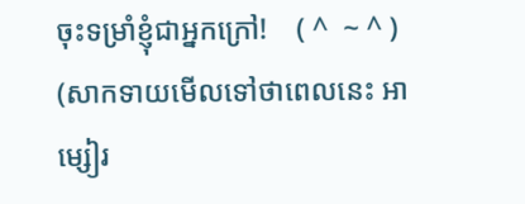ចុះទម្រាំខ្ញុំជាអ្នកក្រៅ!    ( ^  ~ ^ )
(សាកទាយមើលទៅថាពេលនេះ អាម្សៀរ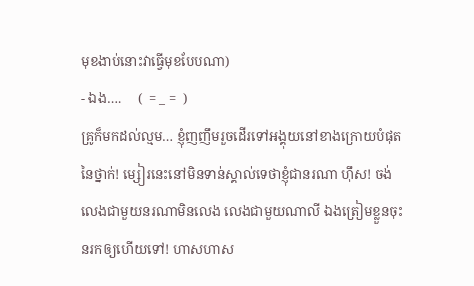មុខងាប់នោះវាធ្វើមុខបែបណា)
- ឯង….     (  = _ =  )
គ្រូក៏មកដល់ល្មម… ខ្ញុំញញឹមរួចដើរទៅអង្គុយនៅខាងក្រោយបំផុតនៃថ្នាក់! ម្សៀរនេះនៅមិនទាន់ស្គាល់ទេថាខ្ញុំជានរណា ហ៊ឹស! ចង់លេងជាមួយនរណាមិនលេង លេងជាមួយណាលី ឯងត្រៀមខ្លួនចុះនរកឲ្យហើយទៅ! ហាសហាស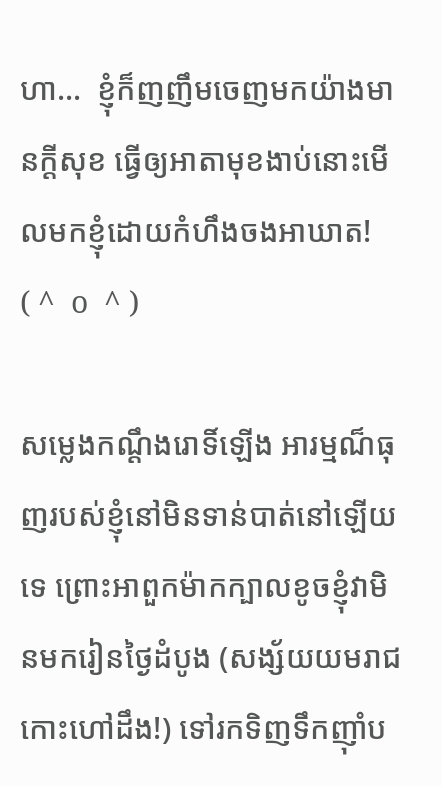ហា…  ខ្ញុំក៏ញញឹមចេញមកយ៉ាងមានក្ដីសុខ ធ្វើឲ្យអាតាមុខងាប់នោះមើលមកខ្ញុំដោយកំហឹងចងអាឃាត!   ( ^  o  ^ )

សម្លេងកណ្ដឹងរោទិ៍ឡើង អារម្មណ៏ធុញរបស់ខ្ញុំនៅមិនទាន់បាត់នៅឡើយទេ ព្រោះអាពួកម៉ាកក្បាលខូចខ្ញុំវាមិនមករៀនថ្ងៃដំបូង (សង្ស័យយមរាជកោះហៅដឹង!) ទៅរកទិញទឹកញ៉ាំប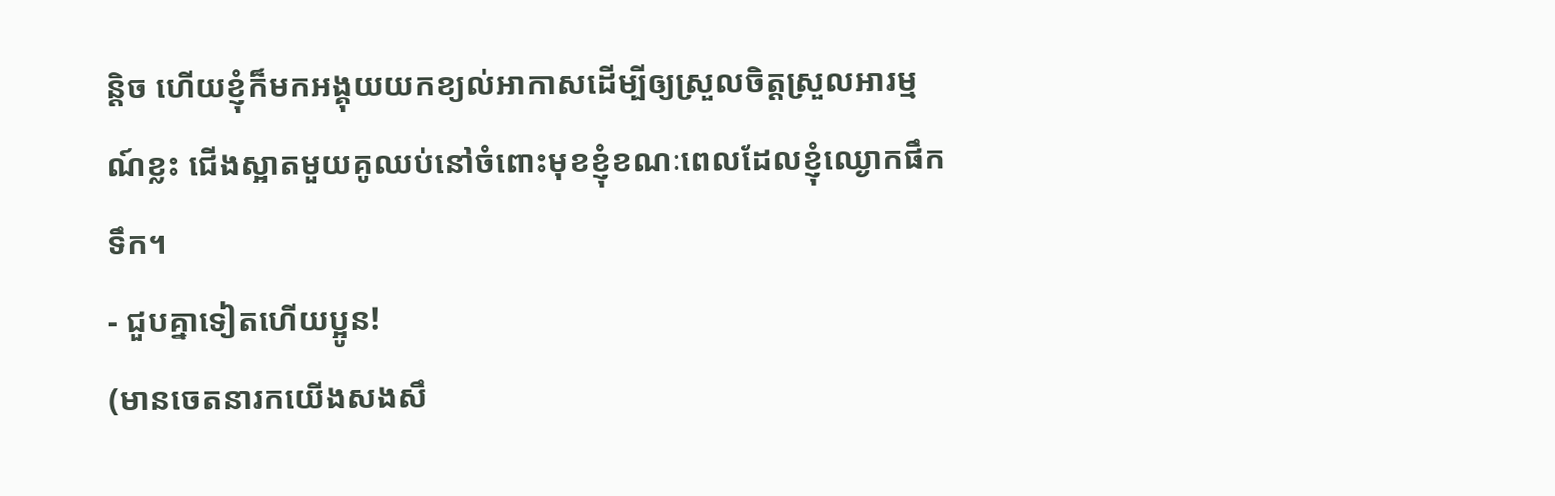ន្តិច ហើយខ្ញុំក៏មកអង្គុយយកខ្យល់អាកាសដើម្បីឲ្យស្រួលចិត្តស្រួលអារម្មណ៍ខ្លះ ជើងស្អាតមួយគូឈប់នៅចំពោះមុខខ្ញុំខណៈពេលដែលខ្ញុំឈ្ងោកផឹកទឹក។
- ជួបគ្នាទៀតហើយប្អូន!
(មានចេតនារកយើងសងសឹ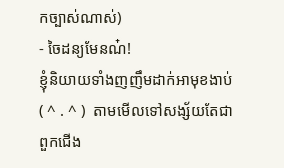កច្បាស់ណាស់)
- ចៃដន្យមែនណ៎!
ខ្ញុំនិយាយទាំងញញឹមដាក់អាមុខងាប់    ( ^ . ^ )  តាមមើលទៅសង្ស័យតែជាពួកជើង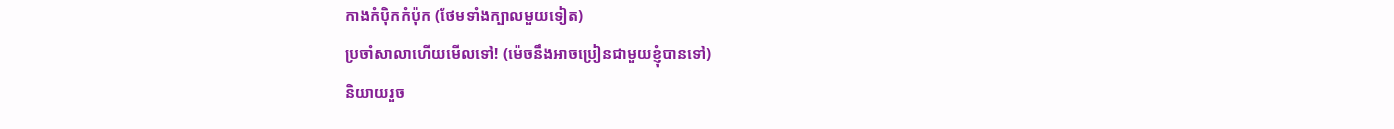កាងកំប៉ិកកំប៉ុក (ថែមទាំងក្បាលមួយទៀត)
ប្រចាំសាលាហើយមើលទៅ! (ម៉េចនឹងអាចប្រៀនជាមួយខ្ញុំបានទៅ)
និយាយរួច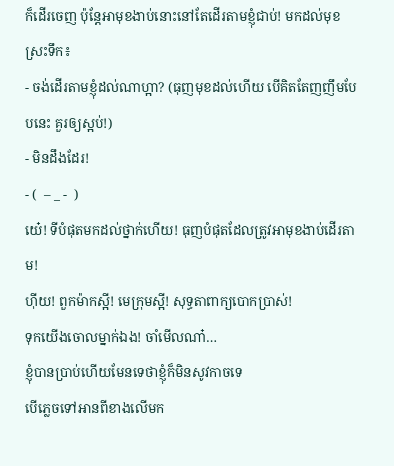ក៏ដើរចេញ ប៉ុន្តែអាមុខងាប់នោះនៅតែដើរតាមខ្ញុំជាប់! មកដល់មុខស្រះទឹក៖
- ចង់ដើរតាមខ្ញុំដល់ណាហ្អា? (ធុញមុខដល់ហើយ បើគិតតែញញឹមបែបនេះ គួរឲ្យស្អប់!)
- មិនដឹងដែរ!
- (  – _ -  )
យេ៎! ទីបំផុតមកដល់ថ្នាក់ហើយ! ធុញបំផុតដែលត្រូវអាមុខងាប់ដើរតាម!
ហ៊ីយ! ពួកម៉ាកស្អី! មេក្រុមស្អី! សុទ្ធតាពាក្យបោកប្រាស់!
ទុកយើងចោលម្នាក់ឯង! ចាំមើលណា៎…
ខ្ញុំបានប្រាប់ហើយមែនទេថាខ្ញុំក៏មិនសូវកាចទេ
បើភ្លេចទៅអានពីខាងលើមក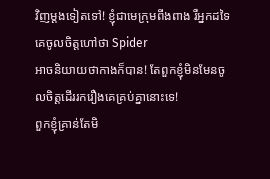វិញម្ដងទៀតទៅ! ខ្ញុំជាមេក្រុមពីងពាង រឺអ្នកដទៃគេចូលចិត្តហៅថា Spider
អាចនិយាយថាកាងក៏បាន! តែពួកខ្ញុំមិនមែនចូលចិត្តដើររករឿងគេគ្រប់គ្នានោះទេ!
ពួកខ្ញុំគ្រាន់តែមិ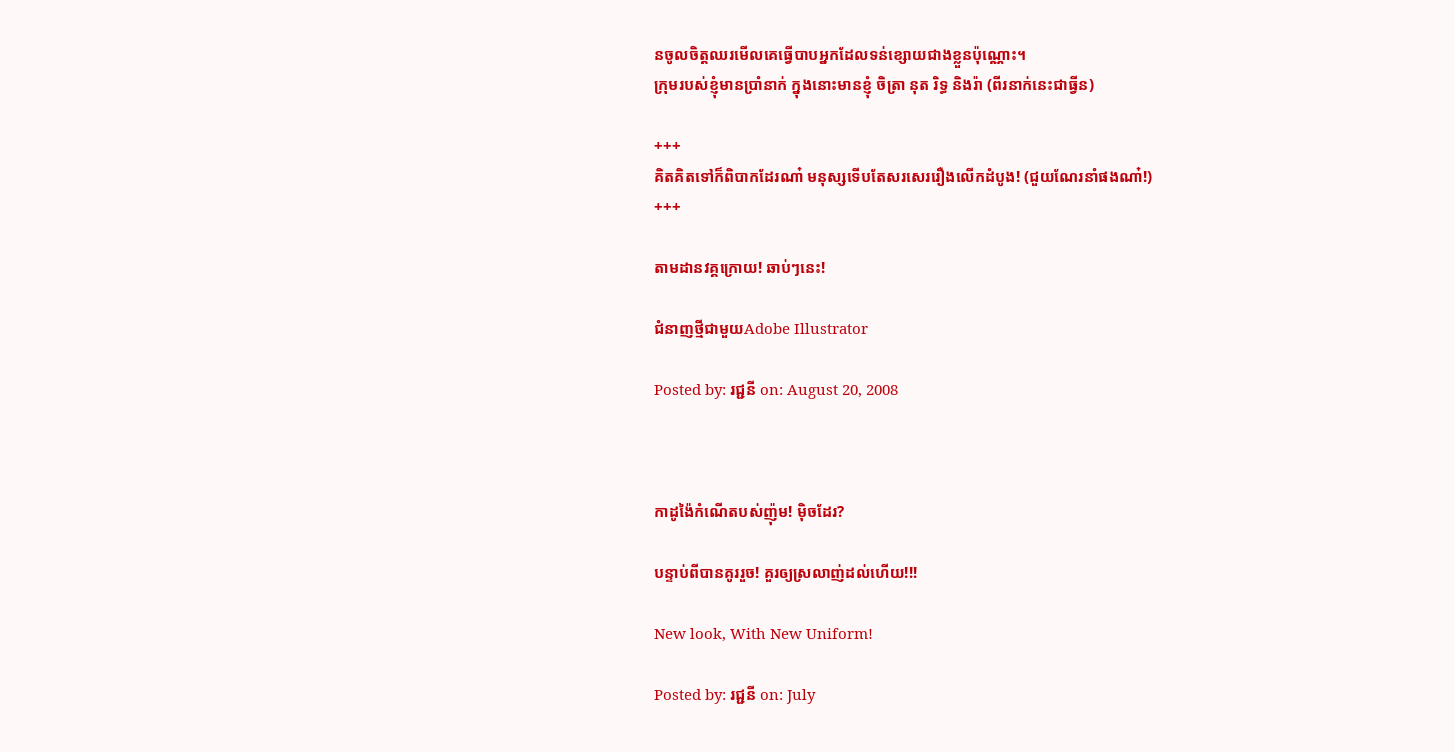នចូលចិត្តឈរមើលគេធ្វើបាបអ្នកដែលទន់ខ្សោយជាងខ្លួនប៉ុណ្ណោះ។
ក្រុមរបស់ខ្ញុំមានប្រាំនាក់ ក្នុងនោះមានខ្ញុំ ចិត្រា នុត រិទ្ធ និងរ៉ា (ពីរនាក់នេះជាធ្វីន)

+++
គិតគិតទៅក៏ពិបាកដែរណា៎ មនុស្សទើបតែសរសេររឿងលើកដំបូង! (ជួយណែរនាំផងណា៎!)
+++

តាមដានវគ្គក្រោយ! ឆាប់ៗនេះ!

ជំនាញថ្មីជាមួយAdobe Illustrator

Posted by: រជ្ជនី on: August 20, 2008



កាដូង៉ៃកំណើតបស់ញ៉ុម! ម៉ិចដែរ?

បន្ទាប់ពីបានគូររួច! គួរឲ្យស្រលាញ់ដល់ហើយ!!!

New look, With New Uniform!

Posted by: រជ្ជនី on: July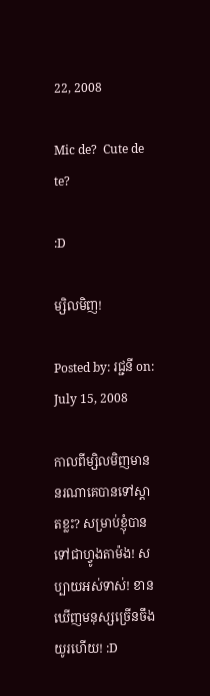22, 2008

Mic de?  Cute de te?

:D

ម្សិលមិញ!

Posted by: រជ្ជនី on: July 15, 2008

កាលពីម្សិលមិញមាននរណាគេបានទៅស្តាតខ្លះ? សម្រាប់ខ្ញុំបានទៅជាហ្វូងតាម៉ង! សប្បាយអស់ទាស់! ខានឃើញមនុស្សច្រើនចឹងយូរហើយ! :D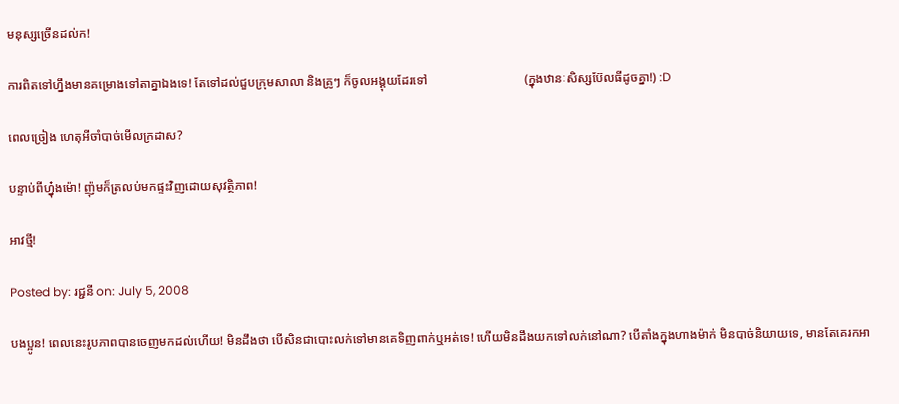មនុស្សច្រើនដល់ក!

ការពិតទៅហ្នឹងមានគម្រោងទៅតាគ្នាឯងទេ! តែទៅដល់ជួបក្រុមសាលា និងគ្រូៗ ក៏ចូលអង្គុយដែរទៅ                               (ក្នុងឋានៈសិស្សប៊ែលធីដូចគ្នា!) :D

ពេលច្រៀង ហេតុអីចាំបាច់មើលក្រដាស?

បន្ទាប់ពីហ្នុ៎ងម៉ោ! ញ៉ុមក៏ត្រលប់មកផ្ទះវិញដោយសុវត្ថិភាព!

អាវថ្មី!

Posted by: រជ្ជនី on: July 5, 2008

បងប្អូន! ពេលនេះរូបភាពបានចេញមកដល់ហើយ! មិនដឹងថា បើសិនជាបោះលក់ទៅមានគេទិញពាក់ឬអត់ទេ! ហើយមិនដឹងយកទៅលក់នៅណា? បើតាំងក្នុងហាងម៉ាក់ មិនបាច់និយាយទេ, មានតែគេរកអា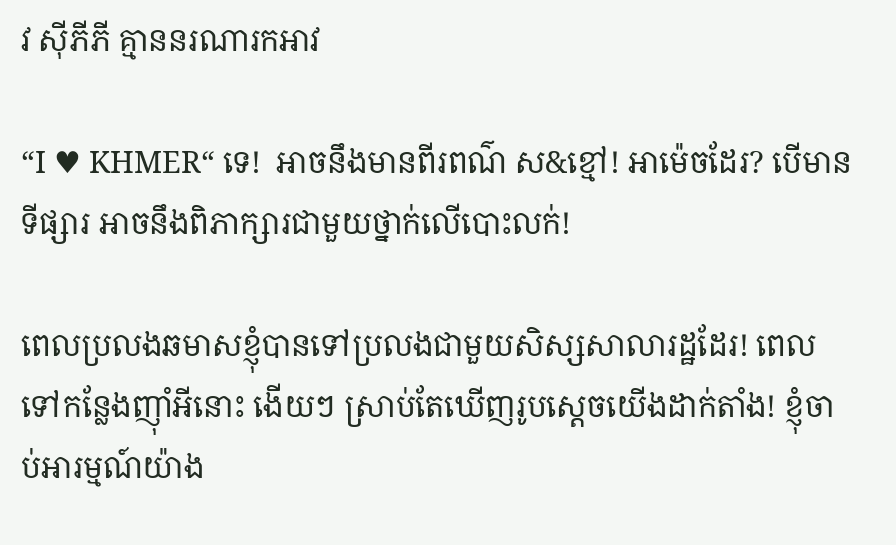វ ស៊ីភីភី គ្មាននរណារកអាវ

“I ♥ KHMER“ ទេ!  អាចនឹងមានពីរពណ៌ ស&ខ្មៅ! អាម៉េចដែរ? បើមានទីផ្សារ អាចនឹងពិភាក្សារជាមួយថ្នាក់លើបោះលក់!

ពេលប្រលងឆមាសខ្ញុំបានទៅប្រលងជាមួយសិស្សសាលារដ្ឋដែរ! ពេលទៅកន្លែងញ៉ាំអីនោះ ងើយៗ ស្រាប់តែឃើញរូបស្ដេចយើងដាក់តាំង! ខ្ញុំចាប់អារម្មណ៍យ៉ាង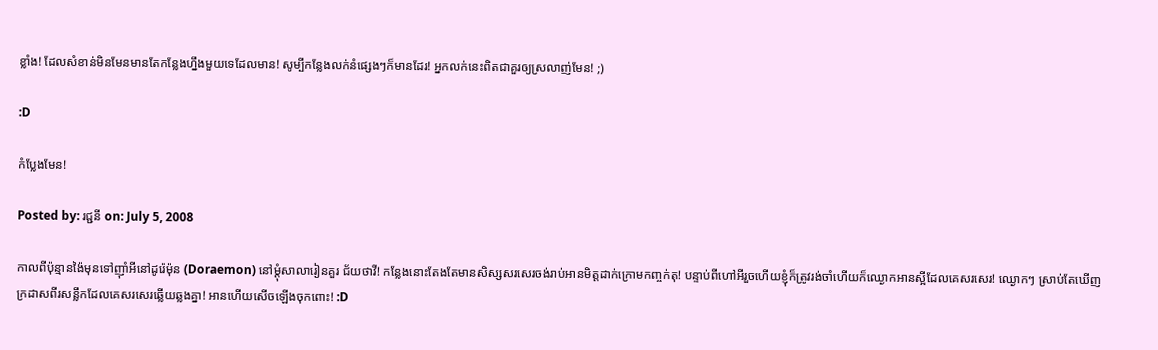ខ្លាំង! ដែលសំខាន់មិនមែនមានតែកន្លែងហ្នឹងមួយទេដែលមាន! សូម្បីកន្លែងលក់នំផ្សេងៗក៏មានដែរ! អ្នកលក់នេះពិតជាគួរឲ្យស្រលាញ់មែន! ;)

:D

កំប្លែងមែន!

Posted by: រជ្ជនី on: July 5, 2008

កាលពីប៉ុន្មានង៉ៃមុនទៅញ៉ាំអីនៅដូរ៉េម៉ុន (Doraemon) នៅម្ដុំសាលារៀនគួរ ជ័យថាវី! កន្លែងនោះតែងតែមានសិស្សសរសេរចង់រាប់អានមិត្តដាក់ក្រោមកញ្ចក់តុ! បន្ទាប់ពីហៅអីរួចហើយខ្ញុំក៏ត្រូវរង់ចាំហើយក៏ឈ្ងោកអានស្អីដែលគេសរសេរ! ឈ្ងោកៗ ស្រាប់តែឃើញក្រដាសពីរសន្លឹកដែលគេសរសេរឆ្លើយឆ្លងគ្នា! អានហើយសើចឡើងចុកពោះ! :D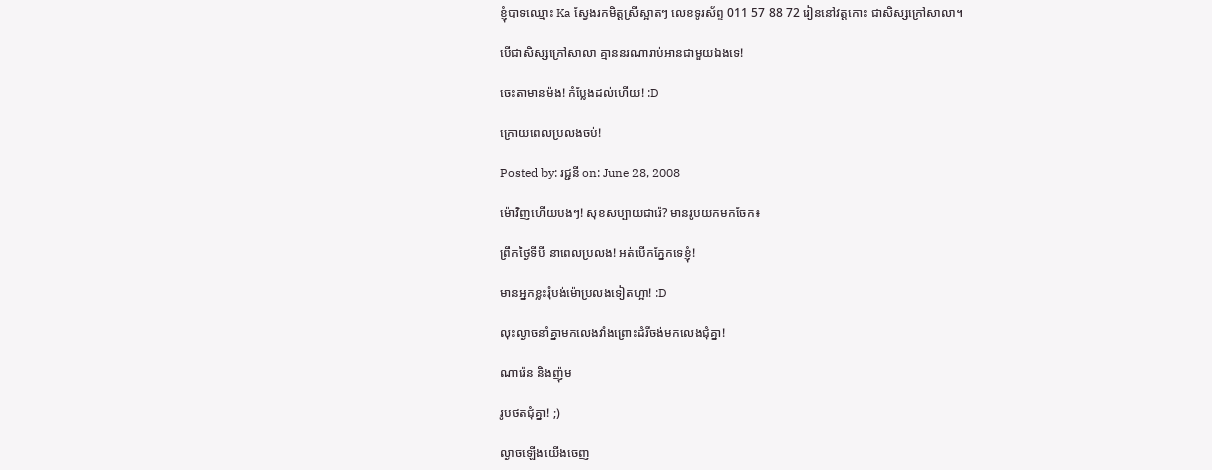ខ្ញុំបាទឈ្មោះ Ka ស្វែងរកមិត្តស្រីស្អាតៗ លេខទូរស័ព្ទ 011 57 88 72 រៀននៅវត្តកោះ ជាសិស្សក្រៅសាលា។

បើជាសិស្សក្រៅសាលា គ្មាននរណារាប់អានជាមួយឯងទេ!

ចេះតាមានម៉ង! កំប្លែងដល់ហើយ! :D

ក្រោយពេលប្រលងចប់!

Posted by: រជ្ជនី on: June 28, 2008

ម៉ោវិញហើយបងៗ! សុខសប្បាយជារ៉េ? មានរូបយកមកចែក៖

ព្រឹកថ្ងៃទីបី នាពេលប្រលង! អត់បើកភ្នែកទេខ្ញុំ!

មានអ្នកខ្លះរុំបង់ម៉ោប្រលងទៀតហ្អា! :D

លុះល្ងាចនាំគ្នាមកលេងវាំងព្រោះដំរីចង់មកលេងជុំគ្នា!

ណារ៉េន និងញ៉ុម

រូបថតជុំគ្នា! ;)

ល្ងាចឡើងយើងចេញ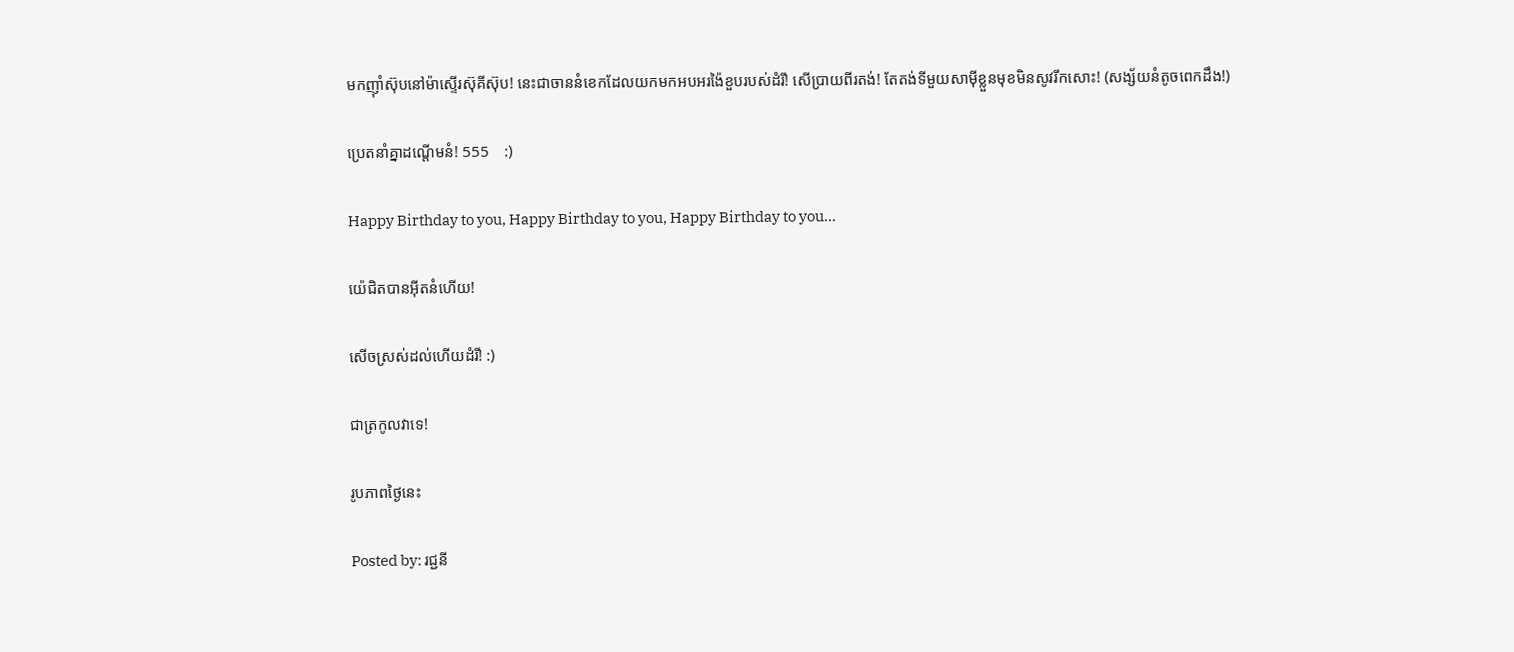មកញ៉ាំស៊ុបនៅម៉ាស្ទើរស៊ុគីស៊ុប! នេះជាចាននំខេកដែលយកមកអបអរង៉ៃខួបរបស់ដំរី! សើប្រាយពីរតង់! តែតង់ទីមួយសាម៉ីខ្លួនមុខមិនសូវរីកសោះ! (សង្ស័យនំតូចពេកដឹង!)

ប្រេតនាំគ្នាដណ្ដើមនំ! 555    :)

Happy Birthday to you, Happy Birthday to you, Happy Birthday to you…

យ៉េជិតបានអ៊ីតនំហើយ!

សើចស្រស់ដល់ហើយដំរី! :)

ជាត្រកូលវាទេ!

រូបភាពថ្ងៃនេះ

Posted by: រជ្ជនី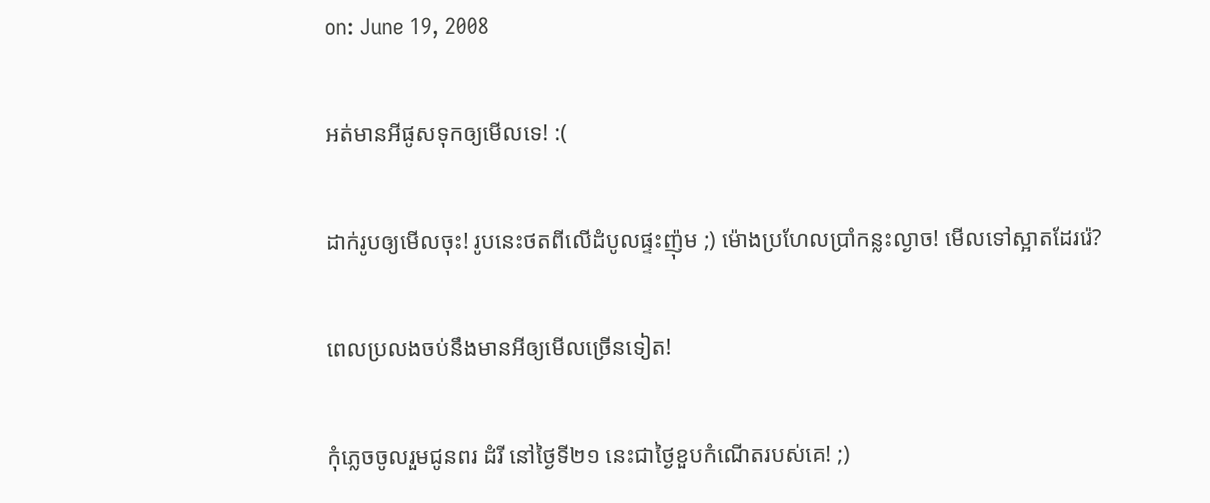on: June 19, 2008

អត់មានអីផូសទុកឲ្យមើលទេ! :(

ដាក់រូបឲ្យមើលចុះ! រូបនេះថតពីលើដំបូលផ្ទះញ៉ុម ;) ម៉ោងប្រហែលប្រាំកន្លះល្ងាច! មើលទៅស្អាតដែររ៉េ?

ពេលប្រលងចប់នឹងមានអីឲ្យមើលច្រើនទៀត!

កុំភ្លេចចូលរួមជូនពរ ដំរី នៅថ្ងៃទី២១ នេះជាថ្ងៃខួបកំណើតរបស់គេ! ;)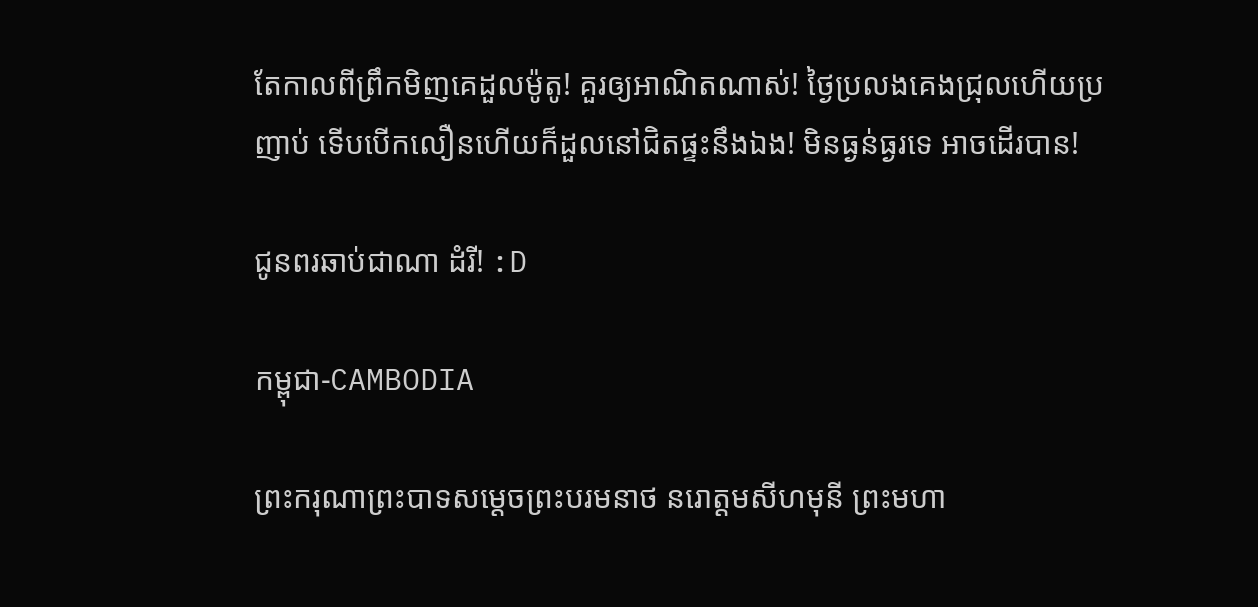តែកាលពីព្រឹកមិញគេដួលម៉ូតូ! គួរឲ្យអាណិតណាស់! ថ្ងៃប្រលងគេងជ្រុលហើយប្រញាប់ ទើបបើកលឿនហើយក៏ដួលនៅជិតផ្ទះនឹងឯង! មិនធ្ងន់ធ្ងរទេ អាចដើរបាន!

ជូនពរឆាប់ជាណា ដំរី! :D

កម្ពុជា-CAMBODIA

ព្រះករុណាព្រះបាទសម្ដេចព្រះបរមនាថ នរោត្ដមសីហមុនី ព្រះមហា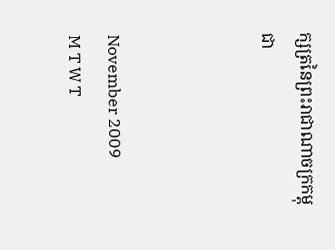ក្សត្រនៃព្រះរាជាណាចក្រកម្ពុជា



November 2009
M T W T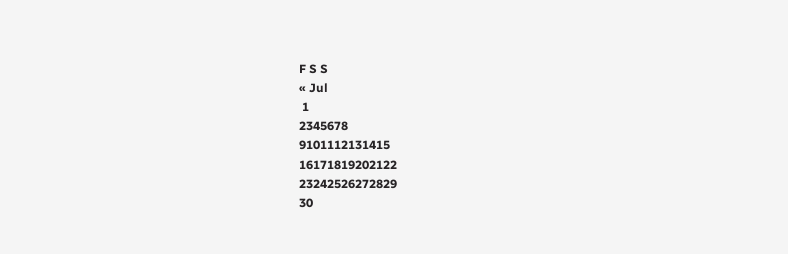F S S
« Jul
 1
2345678
9101112131415
16171819202122
23242526272829
30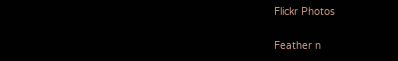Flickr Photos

Feather n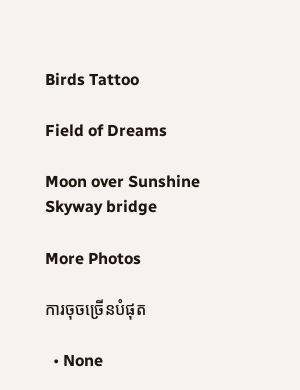Birds Tattoo

Field of Dreams

Moon over Sunshine Skyway bridge

More Photos

ការចុចច្រើនបំផុត

  • None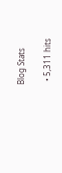Blog Stats

  • 5,311 hits